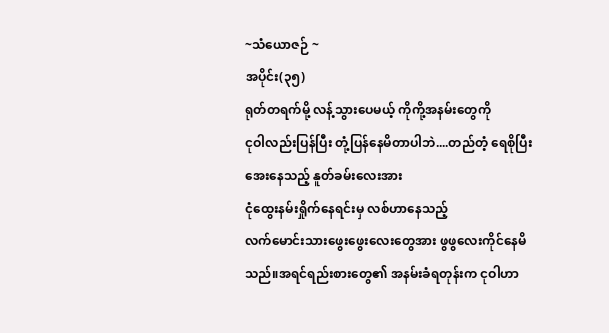~သံယောဇဉ် ~
အပိုင်း(၃၅)
ရုတ်တရက်မို့ လန့်သွားပေမယ့် ကိုကို့အနမ်းတွေကို
ငုဝါလည်းပြန်ပြီး တုံ့ပြန်နေမိတာပါဘဲ....တည်တံ့ ရေစိုပြီးအေးနေသည့် နူတ်ခမ်းလေးအား
ငုံထွေးနမ်းရှိုက်နေရင်းမှ လစ်ဟာနေသည့်
လက်မောင်းသားဖွေးဖွေးလေးတွေအား ဖွဖွလေးကိုင်နေမိသည်။အရင်ရည်းစားတွေ၏ အနမ်းခံရတုန်းက ငုဝါဟာ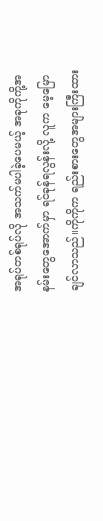အရုပ်တစ်ရုပ်လို အသက်မပါခဲ့ပေမယ့် အခုကိုကို့အနမ်းတွေအောက်မှာ ရင်ခုန်ရလွန်းလို့ လူက မေ့မြောချင်လာသည်။ကိုကိုက ရည်းစားတွေအများကြီးထား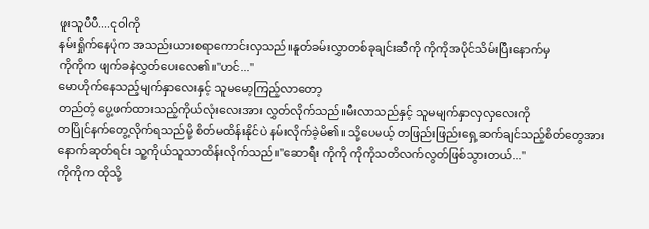ဖူးသူပီပီ....ငုဝါကို
နမ်းရှိုက်နေပုံက အသည်းယားစရာကောင်းလှသည်။နူတ်ခမ်းလွှာတစ်ခုချင်းဆီကို ကိုကိုအပိုင်သိမ်းပြီးနောက်မှ
ကိုကိုက ဖျက်ခနဲလွှတ်ပေးလေ၏။"ဟင်..."
မောဟိုက်နေသည့်မျက်နှာလေးနှင့် သူမမော့ကြည့်လာတော့
တည်တံ့ ပွေ့ဖက်ထားသည့်ကိုယ်လုံးလေးအား လွှတ်လိုက်သည်။မီးလာသည်နှင့် သူမမျက်နှာလှလှလေးကို
တပြိုင်နက်တွေ့လိုက်ရသည်မို့ စိတ်မထိန်းနိုင်ပဲ နမ်းလိုက်ခဲ့မိ၏။ သို့ပေမယ့် တဖြည်းဖြည်းရှေ့ဆက်ချင်သည့်စိတ်တွေအား နောက်ဆုတ်ရင်း သူ့ကိုယ်သူသာထိန်းလိုက်သည်။"ဆောရီး ကိုကို ကိုကိုသတိလက်လွတ်ဖြစ်သွားတယ်..."
ကိုကိုက ထိုသို့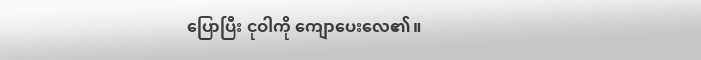ပြောပြီး ငုဝါကို ကျောပေးလေ၏။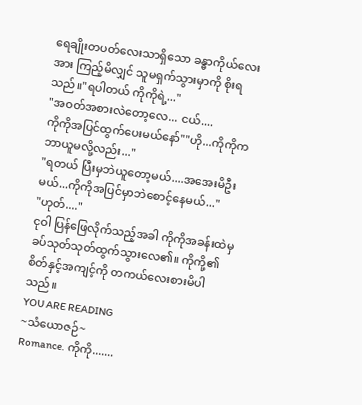ရေချိုးတပတ်လေးသာရှိသော ခန္ဓာကိုယ်လေးအား ကြည့်မိလျှင် သူမရှက်သွားမှာကို စိုးရသည်။"ရပါတယ် ကိုကိုရဲ့..."
"အဝတ်အစားလဲတော့လေ... ငယ်....
ကိုကိုအပြင်ထွက်ပေးမယ်နော်""ဟို...ကိုကိုက ဘာယူမလို့လည်း..."
"ရတယ် ပြီးမှဘဲယူတော့မယ်....အအေးမိဦးမယ်...ကိုကိုအပြင်မှာဘဲစောင့်နေမယ်..."
"ဟုတ်...."
ငုဝါ ပြန်ဖြေလိုက်သည့်အခါ ကိုကိုအခန်းထဲမှ ခပ်သုတ်သုတ်ထွက်သွားလေ၏။ ကိုကို့၏စိတ်နှင့်အကျင့်ကို တကယ်လေးစားမိပါသည်။
YOU ARE READING
~သံယောဇဉ်~
Romance. ကိုကို.......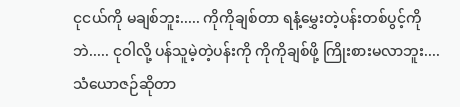ငုငယ်ကို မချစ်ဘူး..... ကိုကိုချစ်တာ ရနံ့မွှေးတဲ့ပန်းတစ်ပွင့်ကိုဘဲ..... ငုဝါလို့ ပန်သူမဲ့တဲ့ပန်းကို ကိုကိုချစ်ဖို့ ကြိုးစားမလာဘူး.... သံယောဇဉ်ဆိုတာ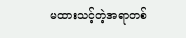မထားသင့်တဲ့အရာတစ်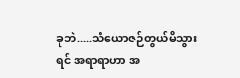ခုဘဲ.....သံယောဇဉ်တွယ်မိသွားရင် အရာရာဟာ အ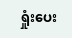ရှုံးပေး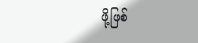ဖို့ဖြစ်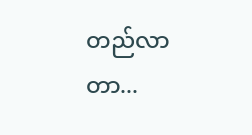တည်လာတာ...